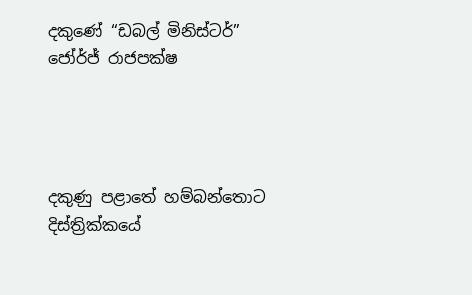දකුණේ “ඩබල් මිනිස්ටර්” ජෝර්ජ් රාජපක්ෂ




දකුණු පළාතේ හම්බන්තොට දිස්ත්‍රික්කයේ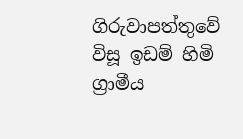ගිරුවාපත්තුවේ විසූ ඉඩම් හිමි ග්‍රාමීය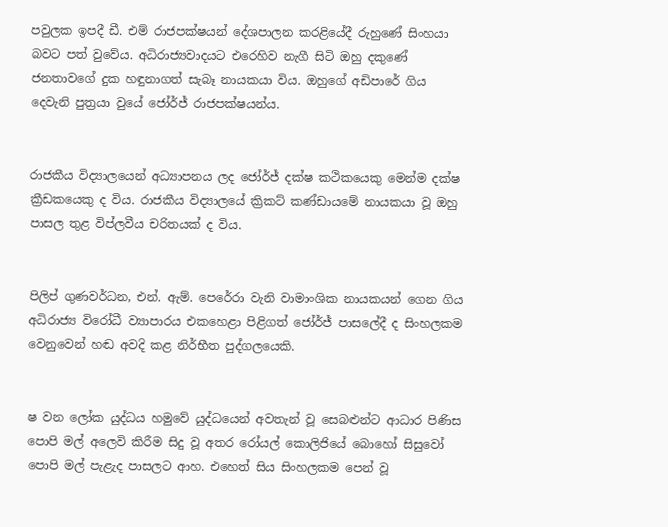පවුලක ඉපදී ඩී. එම් රාජපක්ෂයන් දේශපාලන කරළියේදී රුහුණේ සිංහයා බවට පත් වුවේය. අධිරාජ්‍යවාදයට එරෙහිව නැගී සිටි ඔහු දකුණේ ජනතාවගේ දුක හඳුනාගත් සැබෑ නායකයා විය. ඔහුගේ අඩිපාරේ ගිය දෙවැනි පුත්‍රයා වුයේ ජෝර්ජ් රාජපක්ෂයන්ය.


රාජකීය විද්‍යාලයෙන් අධ්‍යාපනය ලද ජෝර්ජ් දක්ෂ කථිකයෙකු මෙන්ම දක්ෂ ක්‍රීඩකයෙකු ද විය. රාජකීය විද්‍යාලයේ ක්‍රිකට් කණ්ඩායමේ නායකයා වූ ඔහු පාසල තුළ විප්ලවීය චරිතයක් ද විය.


පිලිප් ගුණවර්ධන, එන්. ඇම්. පෙරේරා වැනි වාමාංශික නායකයන් ගෙන ගිය අධිරාජ්‍ය විරෝධී ව්‍යාපාරය එකහෙළා පිළිගත් ජෝර්ජ් පාසලේදී ද සිංහලකම වෙනුවෙන් හඬ අවදි කළ නිර්භීත පුද්ගලයෙකි.


ෂ වන ලෝක යුද්ධය හමුවේ යුද්ධයෙන් අවතැන් වූ සෙබළුන්ට ආධාර පිණිස පොපි මල් අලෙවි කිරීම සිදු වූ අතර රෝයල් කොලිජියේ බොහෝ සිසුවෝ පොපි මල් පැළැද පාසලට ආහ. එහෙත් සිය සිංහලකම පෙන් වූ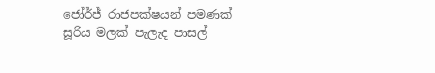ජෝර්ජ් රාජපක්ෂයන් පමණක් සූරිය මලක් පැලැද පාසල්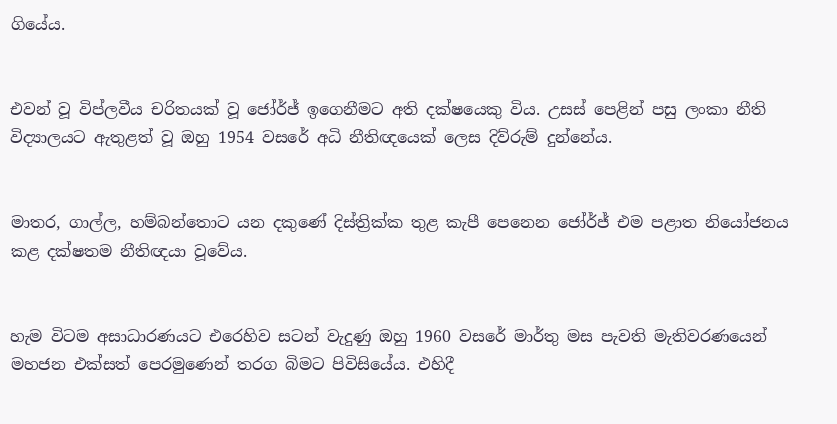ගියේය.


එවන් වූ විප්ලවීය චරිතයක් වූ ජෝර්ජ් ඉගෙනීමට අති දක්ෂයෙකු විය. උසස් පෙළින් පසු ලංකා නීති විද්‍යාලයට ඇතුළත් වූ ඔහු 1954 වසරේ අධි නීතිඥයෙක් ලෙස දිව්රුම් දුන්නේය.


මාතර, ගාල්ල, හම්බන්තොට යන දකුණේ දිස්ත්‍රික්ක තුළ කැපී පෙනෙන ජෝර්ජ් එම පළාත නියෝජනය කළ දක්ෂතම නීතිඥයා වූවේය.


හැම විටම අසාධාරණයට එරෙහිව සටන් වැදුණු ඔහු 1960 වසරේ මාර්තු මස පැවති මැතිවරණයෙන් මහජන එක්සත් පෙරමුණෙන් තරග බිමට පිවිසියේය. එහිදී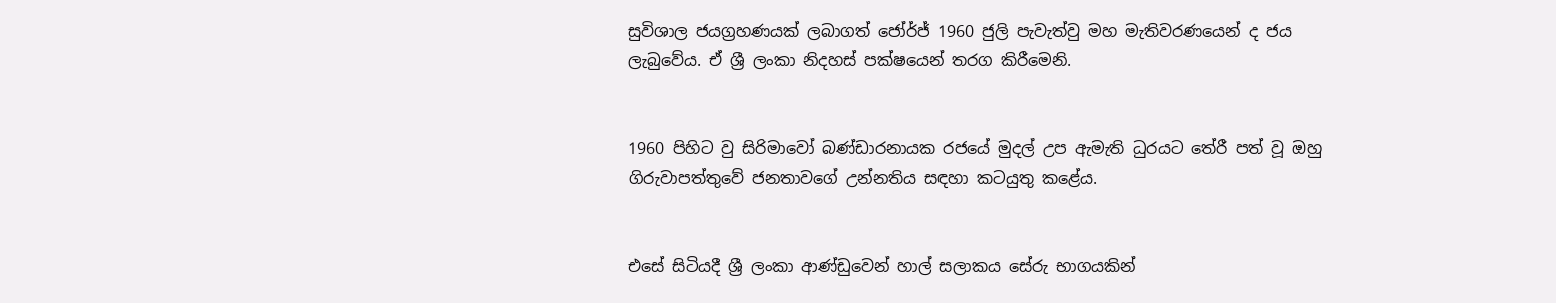සුවිශාල ජයග්‍රහණයක් ලබාගත් ජෝර්ජ් 1960 ජුලි පැවැත්වු මහ මැතිවරණයෙන් ද ජය ලැබුවේය. ඒ ශ්‍රී ලංකා නිදහස් පක්ෂයෙන් තරග කිරීමෙනි.


1960 පිහිට වු සිරිමාවෝ බණ්ඩාරනායක රජයේ මුදල් උප ඇමැති ධුරයට තේරී පත් වූ ඔහු ගිරුවාපත්තුවේ ජනතාවගේ උන්නතිය සඳහා කටයුතු කළේය.


එසේ සිටියදී ශ්‍රී ලංකා ආණ්ඩුවෙන් හාල් සලාකය සේරු භාගයකින්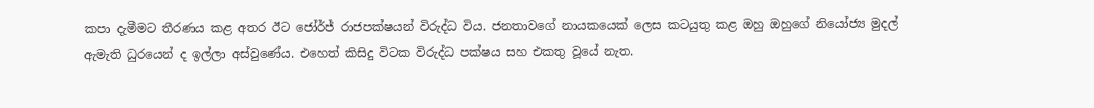කපා දැමීමට තීරණය කළ අතර ඊට ජෝර්ජ් රාජපක්ෂයන් විරුද්ධ විය. ජනතාවගේ නායකයෙක් ලෙස කටයුතු කළ ඔහු ඔහුගේ නියෝජ්‍ය මුදල් ඇමැති ධුරයෙන් ද ඉල්ලා අස්වුණේය. එහෙත් කිසිදු විටක විරුද්ධ පක්ෂය සහ එකතු වූයේ නැත.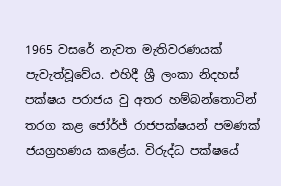1965 වසරේ නැවත මැතිවරණයක් පැවැත්වූවේය. එහිදී ශ්‍රී ලංකා නිදහස් පක්ෂය පරාජය වු අතර හම්බන්තොටින් තරග කළ ජෝර්ජ් රාජපක්ෂයන් පමණක් ජයග්‍රහණය කළේය. විරුද්ධ පක්ෂයේ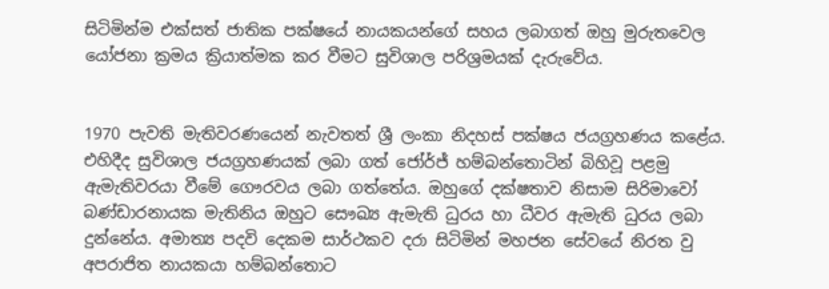සිටිමින්ම එක්සත් ජාතික පක්ෂයේ නායකයන්ගේ සහය ලබාගත් ඔහු මුරුතවෙල යෝජනා ක්‍රමය ක්‍රියාත්මක කර වීමට සුවිශාල පරිශ්‍රමයක් දැරුවේය.


1970 පැවති මැතිවරණයෙන් නැවතත් ශ්‍රී ලංකා නිදහස් පක්ෂය ජයග්‍රහණය කළේය. එහිදීද සුවිශාල ජයග්‍රහණයක් ලබා ගත් ජෝර්ජ් හම්බන්තොටින් බිහිවූ පළමු ඇමැතිවරයා වීමේ ගෞරවය ලබා ගත්තේය. ඔහුගේ දක්ෂතාව නිසාම සිරිමාවෝ බණ්ඩාරනායක මැතිනිය ඔහුට සෞඛ්‍ය ඇමැති ධුරය හා ධීවර ඇමැති ධුරය ලබා දුන්නේය. අමාත්‍ය පදවි දෙකම සාර්ථකව දරා සිටිමින් මහජන සේවයේ නිරත වු අපරාජිත නායකයා හම්බන්තොට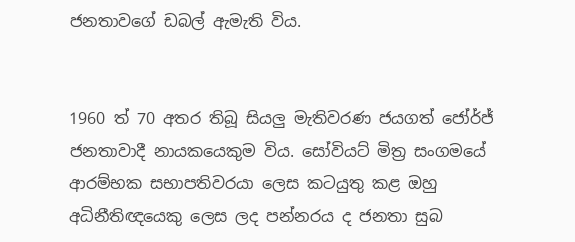ජනතාවගේ ඩබල් ඇමැති විය.


1960 ත් 70 අතර තිබූ සියලු මැතිවරණ ජයගත් ජෝර්ජ් ජනතාවාදී නායකයෙකුම විය. සෝවියට් මිත්‍ර සංගමයේ ආරම්භක සභාපතිවරයා ලෙස කටයුතු කළ ඔහු අධිනීතිඥයෙකු ලෙස ලද පන්නරය ද ජනතා සුබ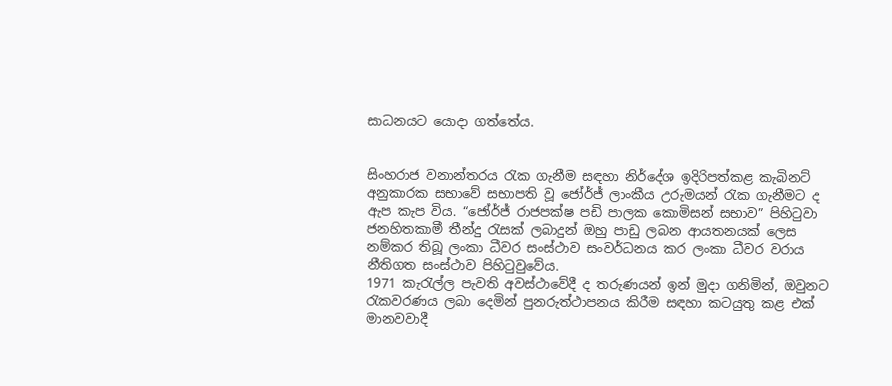සාධනයට යොදා ගත්තේය.


සිංහරාජ වනාන්තරය රැක ගැනීම සඳහා නිර්දේශ ඉදිරිපත්කළ කැබිනට් අනුකාරක සභාවේ සභාපති වූ ජෝර්ජ් ලාංකීය උරුමයන් රැක ගැනීමට ද ඇප කැප විය. “ජෝර්ජ් රාජපක්ෂ පඩි පාලක කොමිසන් සභාව” පිහිටුවා ජනහිතකාමී තීන්දු රැසක් ලබාදුන් ඔහු පාඩු ලබන ආයතනයක් ලෙස නම්කර තිබූ ලංකා ධීවර සංස්ථාව සංවර්ධනය කර ලංකා ධීවර වරාය නීතිගත සංස්ථාව පිහිටුවුවේය.
1971 කැරැල්ල පැවති අවස්ථාවේදී ද තරුණයන් ඉන් මුදා ගනිමින්, ඔවුනට රැකවරණය ලබා දෙමින් පුනරුත්ථාපනය කිරීම සඳහා කටයුතු කළ එක් මානවවාදී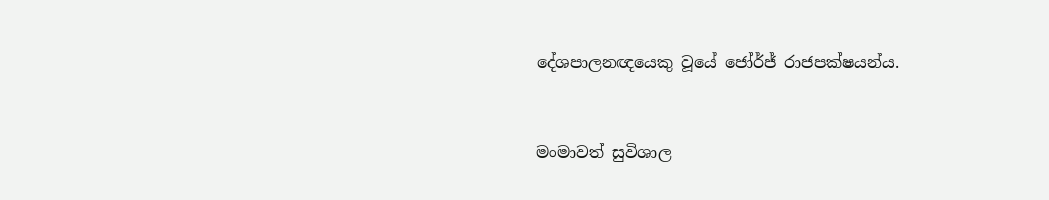දේශපාලනඥයෙකු වූයේ ජෝර්ජ් රාජපක්ෂයන්ය.


මංමාවත් සුවිශාල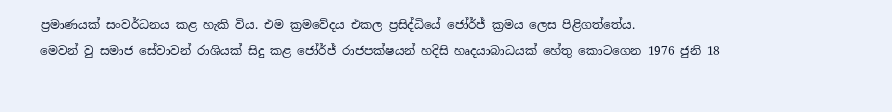ප්‍රමාණයක් සංවර්ධනය කළ හැකි විය. එම ක්‍රමවේදය එකල ප්‍රසිද්ධියේ ජෝර්ජ් ක්‍රමය ලෙස පිළිගත්තේය.
මෙවන් වු සමාජ සේවාවන් රාශියක් සිදු කළ ජෝර්ජ් රාජපක්ෂයන් හදිසි හෘදයාබාධයක් හේතු කොටගෙන 1976 ජුනි 18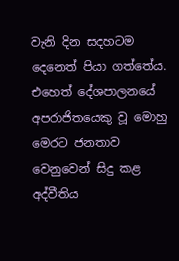වැනි දින සදහටම දෙනෙත් පියා ගත්තේය. එහෙත් දේශපාලනයේ අපරාජිතයෙකු වූ මොහු මෙරට ජනතාව වෙනුවෙන් සිදු කළ අද්වීතිය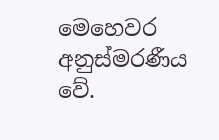මෙහෙවර අනුස්මරණීය වේ.